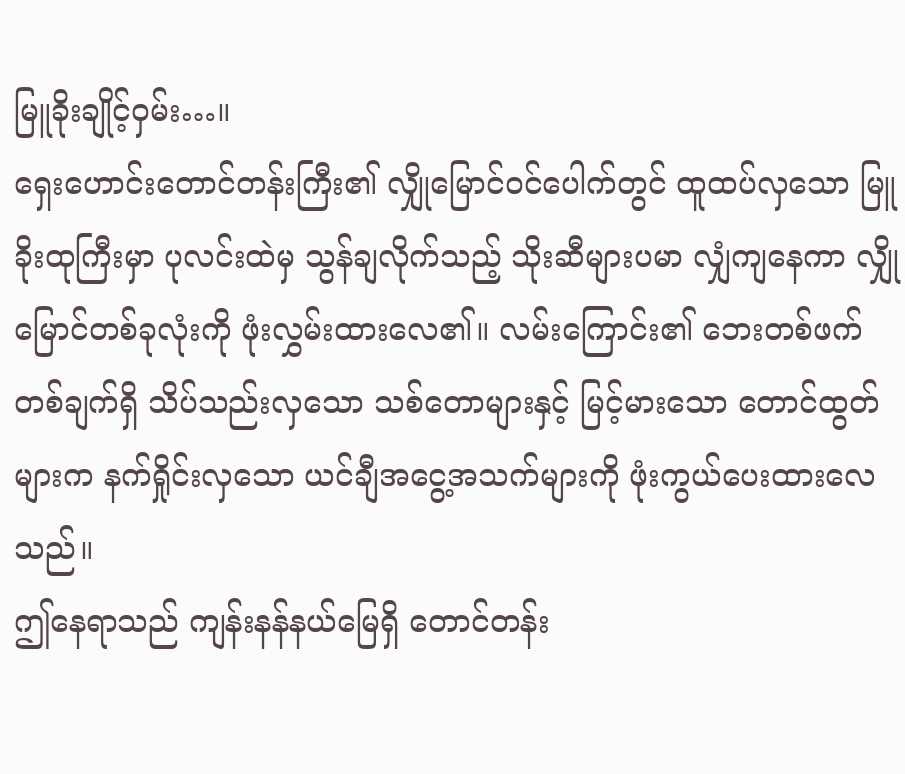မြူခိုးချိုင့်ဝှမ်း…။
ရှေးဟောင်းတောင်တန်းကြီး၏ လျှိုမြောင်ဝင်ပေါက်တွင် ထူထပ်လှသော မြူခိုးထုကြီးမှာ ပုလင်းထဲမှ သွန်ချလိုက်သည့် သိုးဆီများပမာ လျှံကျနေကာ လျှိုမြောင်တစ်ခုလုံးကို ဖုံးလွှမ်းထားလေ၏။ လမ်းကြောင်း၏ ဘေးတစ်ဖက်တစ်ချက်ရှိ သိပ်သည်းလှသော သစ်တောများနှင့် မြင့်မားသော တောင်ထွတ်များက နက်ရှိုင်းလှသော ယင်ချီအငွေ့အသက်များကို ဖုံးကွယ်ပေးထားလေသည်။
ဤနေရာသည် ကျန်းနန်နယ်မြေရှိ တောင်တန်း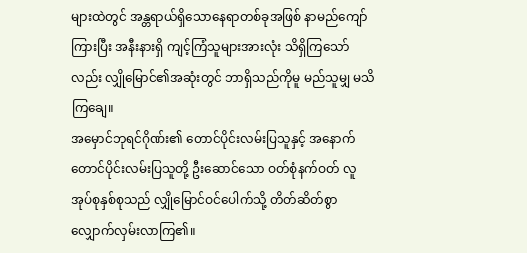များထဲတွင် အန္တရာယ်ရှိသောနေရာတစ်ခုအဖြစ် နာမည်ကျော်ကြားပြီး အနီးနားရှိ ကျင့်ကြံသူများအားလုံး သိရှိကြသော်လည်း လျှိုမြောင်၏အဆုံးတွင် ဘာရှိသည်ကိုမူ မည်သူမျှ မသိကြချေ။
အမှောင်ဘုရင်ဂိုဏ်း၏ တောင်ပိုင်းလမ်းပြသူနှင့် အနောက်တောင်ပိုင်းလမ်းပြသူတို့ ဦးဆောင်သော ဝတ်စုံနက်ဝတ် လူအုပ်စုနှစ်စုသည် လျှိုမြောင်ဝင်ပေါက်သို့ တိတ်ဆိတ်စွာ လျှောက်လှမ်းလာကြ၏။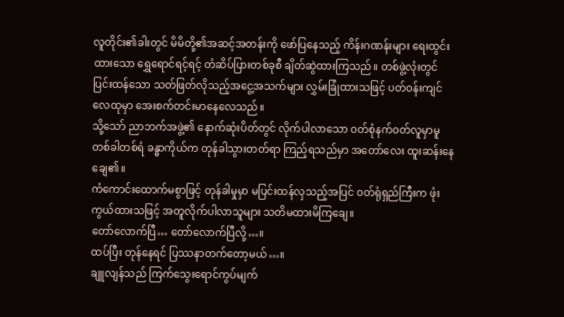လူတိုင်း၏ခါးတွင် မိမိတို့၏အဆင့်အတန်းကို ဖော်ပြနေသည့် ကိန်းဂဏန်းများ ရေးထွင်းထားသော ရွှေရောင်ရင့်ရင့် တံဆိပ်ပြားတစ်ခုစီ ချိတ်ဆွဲထားကြသည်။ တစ်ဖွဲ့လုံးတွင် ပြင်းထန်သော သတ်ဖြတ်လိုသည့်အငွေ့အသက်များ လွှမ်းခြုံထားသဖြင့် ပတ်ဝန်းကျင်လေထုမှာ အေးစက်တင်းမာနေလေသည်။
သို့သော် ညာဘက်အဖွဲ့၏ နောက်ဆုံးပိတ်တွင် လိုက်ပါလာသော ဝတ်စုံနက်ဝတ်လူမှာမူ တစ်ခါတစ်ရံ ခန္ဓာကိုယ်က တုန်ခါသွားတတ်ရာ ကြည့်ရသည်မှာ အတော်လေး ထူးဆန်းနေချေ၏။
ကံကောင်းထောက်မစွာဖြင့် တုန်ခါမှုမှာ မပြင်းထန်လှသည့်အပြင် ဝတ်ရုံရှည်ကြီးက ဖုံးကွယ်ထားသဖြင့် အတူလိုက်ပါလာသူများ သတိမထားမိကြချေ။
တော်လောက်ပြီ… တော်လောက်ပြီလို့…။
ထပ်ပြီး တုန်နေရင် ပြဿနာတက်တော့မယ်…။
ချူလျန်သည် ကြက်သွေးရောင်ကွပ်မျက်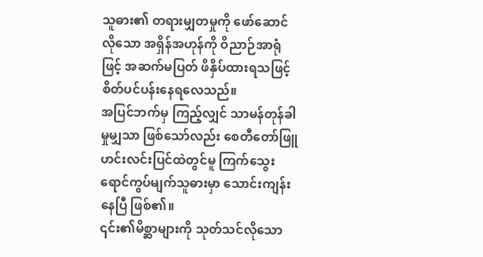သူဓား၏ တရားမျှတမှုကို ဖော်ဆောင်လိုသော အရှိန်အဟုန်ကို ဝိညာဉ်အာရုံဖြင့် အဆက်မပြတ် ဖိနှိပ်ထားရသဖြင့် စိတ်ပင်ပန်းနေရလေသည်။
အပြင်ဘက်မှ ကြည့်လျှင် သာမန်တုန်ခါမှုမျှသာ ဖြစ်သော်လည်း စေတီတော်ဖြူ ဟင်းလင်းပြင်ထဲတွင်မူ ကြက်သွေးရောင်ကွပ်မျက်သူဓားမှာ သောင်းကျန်းနေပြီ ဖြစ်၏။
၎င်း၏မိစ္ဆာများကို သုတ်သင်လိုသော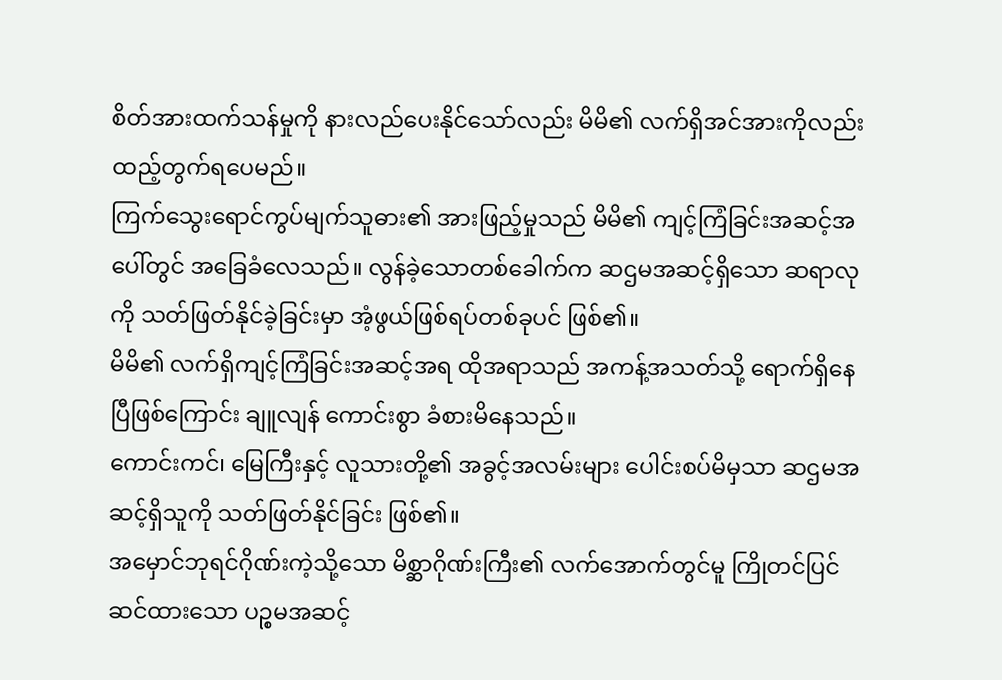စိတ်အားထက်သန်မှုကို နားလည်ပေးနိုင်သော်လည်း မိမိ၏ လက်ရှိအင်အားကိုလည်း ထည့်တွက်ရပေမည်။
ကြက်သွေးရောင်ကွပ်မျက်သူဓား၏ အားဖြည့်မှုသည် မိမိ၏ ကျင့်ကြံခြင်းအဆင့်အပေါ်တွင် အခြေခံလေသည်။ လွန်ခဲ့သောတစ်ခေါက်က ဆဌမအဆင့်ရှိသော ဆရာလုကို သတ်ဖြတ်နိုင်ခဲ့ခြင်းမှာ အံ့ဖွယ်ဖြစ်ရပ်တစ်ခုပင် ဖြစ်၏။
မိမိ၏ လက်ရှိကျင့်ကြံခြင်းအဆင့်အရ ထိုအရာသည် အကန့်အသတ်သို့ ရောက်ရှိနေပြီဖြစ်ကြောင်း ချူလျန် ကောင်းစွာ ခံစားမိနေသည်။
ကောင်းကင်၊ မြေကြီးနှင့် လူသားတို့၏ အခွင့်အလမ်းများ ပေါင်းစပ်မိမှသာ ဆဌမအဆင့်ရှိသူကို သတ်ဖြတ်နိုင်ခြင်း ဖြစ်၏။
အမှောင်ဘုရင်ဂိုဏ်းကဲ့သို့သော မိစ္ဆာဂိုဏ်းကြီး၏ လက်အောက်တွင်မူ ကြိုတင်ပြင်ဆင်ထားသော ပဉ္စမအဆင့်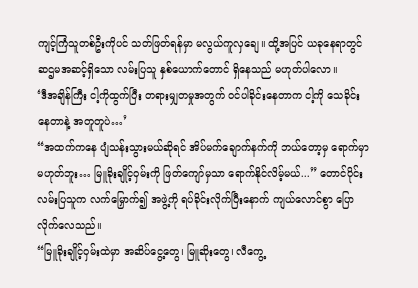ကျင့်ကြံသူတစ်ဦးကိုပင် သတ်ဖြတ်ရန်မှာ မလွယ်ကူလှချေ။ ထို့အပြင် ယခုနေရာတွင် ဆဌမအဆင့်ရှိသော လမ်းပြသူ နှစ်ယောက်တောင် ရှိနေသည် မဟုတ်ပါလော။
‘ဒီအချိန်ကြီး ငါ့ကိုထွက်ပြီး တရားမျှတမှုအတွက် ဝင်ပါခိုင်းနေတာက ငါ့ကို သေခိုင်းနေတာနဲ့ အတူတူပဲ…’
“အထက်ကနေ ပျံသန်းသွားမယ်ဆိုရင် အိပ်မက်ချောက်နက်ကို ဘယ်တော့မှ ရောက်မှာမဟုတ်ဘူး… မြူခိုးချိုင့်ဝှမ်းကို ဖြတ်ကျော်မှသာ ရောက်နိုင်လိမ့်မယ်...” တောင်ပိုင်းလမ်းပြသူက လက်မြှောက်၍ အဖွဲ့ကို ရပ်ခိုင်းလိုက်ပြီးနောက် ကျယ်လောင်စွာ ပြောလိုက်လေသည်။
“မြူခိုးချိုင့်ဝှမ်းထဲမှာ အဆိပ်ငွေ့တွေ၊ မြူဆိုးတွေ၊ လီကွေ့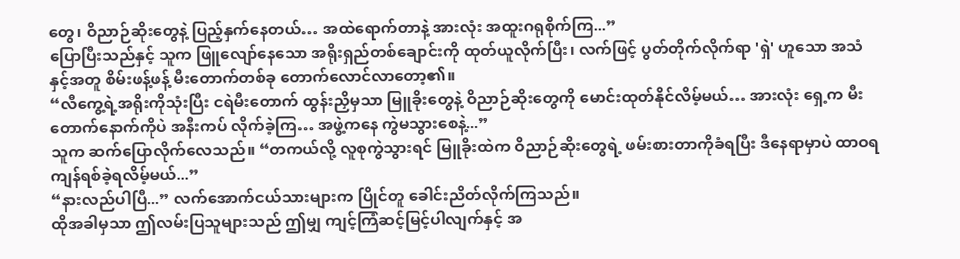တွေ၊ ဝိညာဉ်ဆိုးတွေနဲ့ ပြည့်နှက်နေတယ်… အထဲရောက်တာနဲ့ အားလုံး အထူးဂရုစိုက်ကြ...”
ပြောပြီးသည်နှင့် သူက ဖြူလျော်နေသော အရိုးရှည်တစ်ချောင်းကို ထုတ်ယူလိုက်ပြီး၊ လက်ဖြင့် ပွတ်တိုက်လိုက်ရာ 'ရှဲ' ဟူသော အသံနှင့်အတူ စိမ်းဖန့်ဖန့် မီးတောက်တစ်ခု တောက်လောင်လာတော့၏။
“လီကွေ့ရဲ့အရိုးကိုသုံးပြီး ငရဲမီးတောက် ထွန်းညှိမှသာ မြူခိုးတွေနဲ့ ဝိညာဉ်ဆိုးတွေကို မောင်းထုတ်နိုင်လိမ့်မယ်… အားလုံး ရှေ့က မီးတောက်နောက်ကိုပဲ အနီးကပ် လိုက်ခဲ့ကြ… အဖွဲ့ကနေ ကွဲမသွားစေနဲ့...”
သူက ဆက်ပြောလိုက်လေသည်။ “တကယ်လို့ လူစုကွဲသွားရင် မြူခိုးထဲက ဝိညာဉ်ဆိုးတွေရဲ့ ဖမ်းစားတာကိုခံရပြီး ဒီနေရာမှာပဲ ထာဝရ ကျန်ရစ်ခဲ့ရလိမ့်မယ်...”
“နားလည်ပါပြီ...” လက်အောက်ငယ်သားများက ပြိုင်တူ ခေါင်းညိတ်လိုက်ကြသည်။
ထိုအခါမှသာ ဤလမ်းပြသူများသည် ဤမျှ ကျင့်ကြံဆင့်မြင့်ပါလျက်နှင့် အ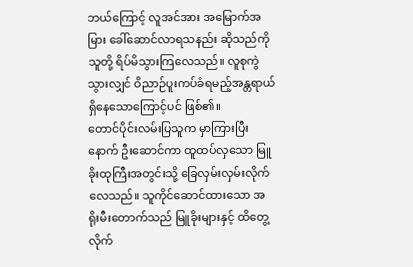ဘယ်ကြောင့် လူအင်အား အမြောက်အမြား ခေါ်ဆောင်လာရသနည်း ဆိုသည်ကို သူတို့ ရိပ်မိသွားကြလေသည်။ လူစုကွဲသွားလျှင် ဝိညာဉ်ပူးကပ်ခံရမည့်အန္တရာယ် ရှိနေသောကြောင့်ပင် ဖြစ်၏။
တောင်ပိုင်းလမ်းပြသူက မှာကြားပြီးနောက် ဦးဆောင်ကာ ထူထပ်လှသော မြူခိုးထုကြီးအတွင်းသို့ ခြေလှမ်းလှမ်းလိုက်လေသည်။ သူကိုင်ဆောင်ထားသော အရိုးမီးတောက်သည် မြူခိုးများနှင့် ထိတွေ့လိုက်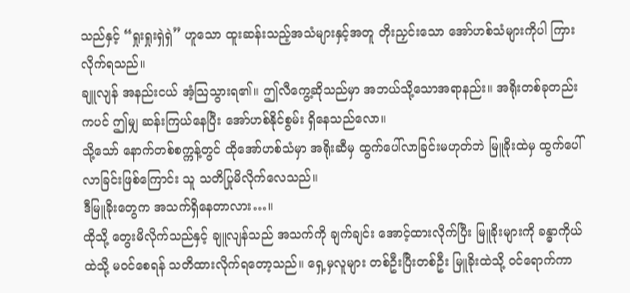သည်နှင့် “ရှုးရှုးရှဲရှဲ” ဟူသော ထူးဆန်းသည့်အသံများနှင့်အတူ တိုးညှင်းသော အော်ဟစ်သံများကိုပါ ကြားလိုက်ရသည်။
ချူလျန် အနည်းငယ် အံ့သြသွားရ၏။ ဤလီကွေ့ဆိုသည်မှာ အဘယ်သို့သောအရာနည်း။ အရိုးတစ်ခုတည်းကပင် ဤမျှ ဆန်းကြယ်နေပြီး အော်ဟစ်နိုင်စွမ်း ရှိနေသည်လော။
သို့သော် နောက်တစ်စက္ကန့်တွင် ထိုအော်ဟစ်သံမှာ အရိုးဆီမှ ထွက်ပေါ်လာခြင်းမဟုတ်ဘဲ မြူခိုးထဲမှ ထွက်ပေါ်လာခြင်းဖြစ်ကြောင်း သူ သတိပြုမိလိုက်လေသည်။
ဒီမြူခိုးတွေက အသက်ရှိနေတာလား…။
ထိုသို့ တွေးမိလိုက်သည်နှင့် ချူလျန်သည် အသက်ကို ချက်ချင်း အောင့်ထားလိုက်ပြီး မြူခိုးများကို ခန္ဓာကိုယ်ထဲသို့ မဝင်စေရန် သတိထားလိုက်ရတော့သည်။ ရှေ့မှလူများ တစ်ဦးပြီးတစ်ဦး မြူခိုးထဲသို့ ဝင်ရောက်ကာ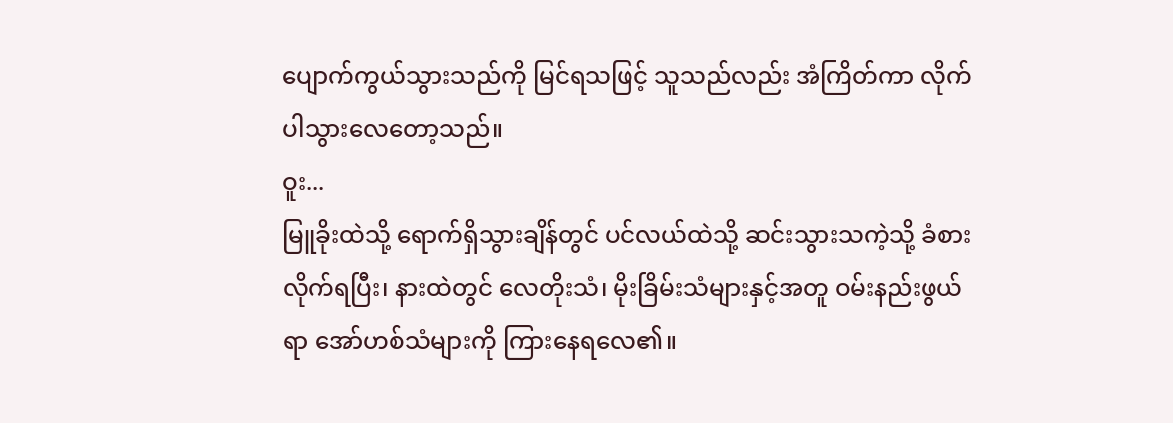ပျောက်ကွယ်သွားသည်ကို မြင်ရသဖြင့် သူသည်လည်း အံကြိတ်ကာ လိုက်ပါသွားလေတော့သည်။
ဝူး...
မြူခိုးထဲသို့ ရောက်ရှိသွားချိန်တွင် ပင်လယ်ထဲသို့ ဆင်းသွားသကဲ့သို့ ခံစားလိုက်ရပြီး၊ နားထဲတွင် လေတိုးသံ၊ မိုးခြိမ်းသံများနှင့်အတူ ဝမ်းနည်းဖွယ်ရာ အော်ဟစ်သံများကို ကြားနေရလေ၏။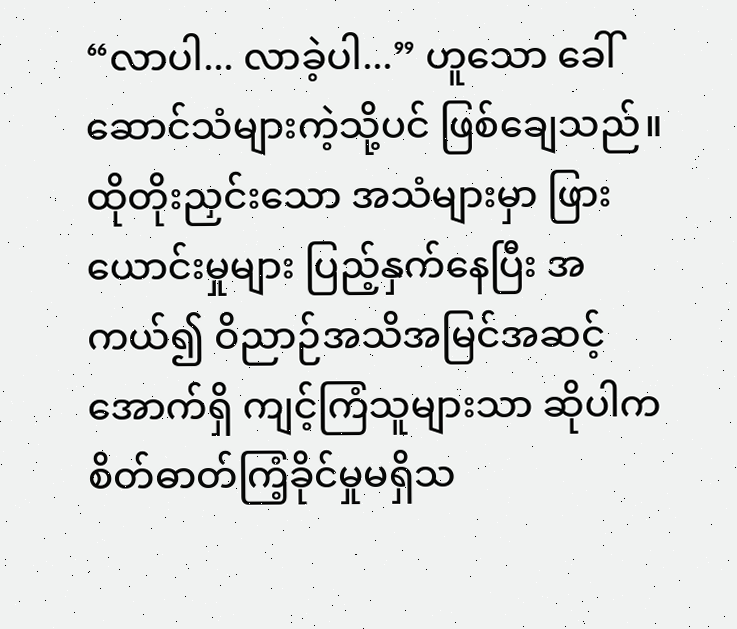“လာပါ... လာခဲ့ပါ...” ဟူသော ခေါ်ဆောင်သံများကဲ့သို့ပင် ဖြစ်ချေသည်။
ထိုတိုးညှင်းသော အသံများမှာ ဖြားယောင်းမှုများ ပြည့်နှက်နေပြီး အကယ်၍ ဝိညာဉ်အသိအမြင်အဆင့်အောက်ရှိ ကျင့်ကြံသူများသာ ဆိုပါက စိတ်ဓာတ်ကြံ့ခိုင်မှုမရှိသ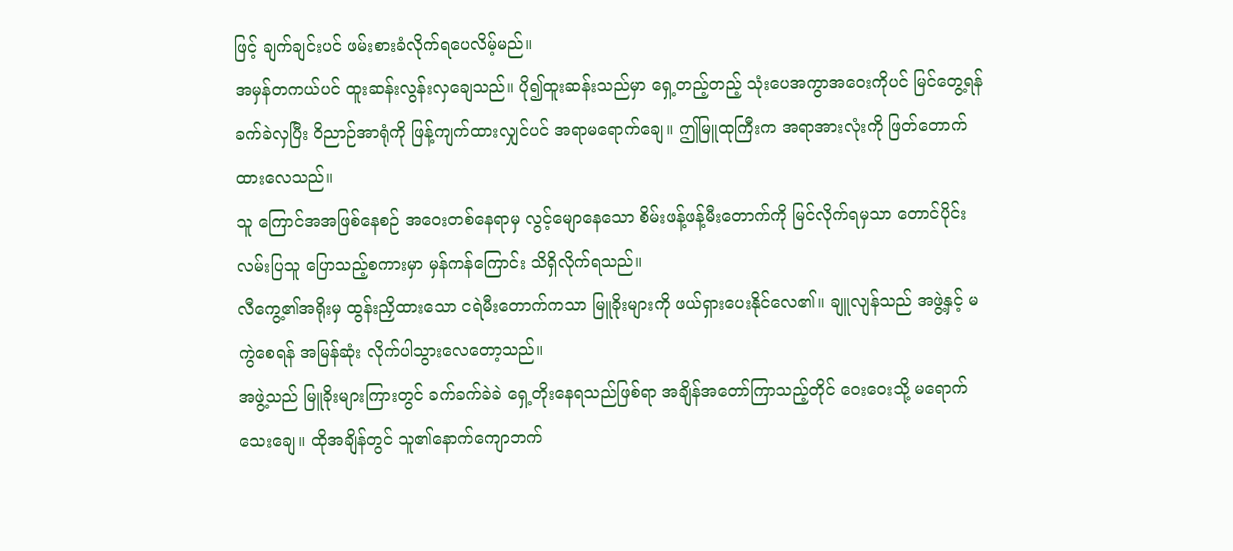ဖြင့် ချက်ချင်းပင် ဖမ်းစားခံလိုက်ရပေလိမ့်မည်။
အမှန်တကယ်ပင် ထူးဆန်းလွန်းလှချေသည်။ ပို၍ထူးဆန်းသည်မှာ ရှေ့တည့်တည့် သုံးပေအကွာအဝေးကိုပင် မြင်တွေ့ရန် ခက်ခဲလှပြီး ဝိညာဉ်အာရုံကို ဖြန့်ကျက်ထားလျှင်ပင် အရာမရောက်ချေ။ ဤမြူထုကြီးက အရာအားလုံးကို ဖြတ်တောက်ထားလေသည်။
သူ ကြောင်အအဖြစ်နေစဉ် အဝေးတစ်နေရာမှ လွင့်မျောနေသော စိမ်းဖန့်ဖန့်မီးတောက်ကို မြင်လိုက်ရမှသာ တောင်ပိုင်းလမ်းပြသူ ပြောသည့်စကားမှာ မှန်ကန်ကြောင်း သိရှိလိုက်ရသည်။
လီကွေ့၏အရိုးမှ ထွန်းညှိထားသော ငရဲမီးတောက်ကသာ မြူခိုးများကို ဖယ်ရှားပေးနိုင်လေ၏။ ချူလျန်သည် အဖွဲ့နှင့် မကွဲစေရန် အမြန်ဆုံး လိုက်ပါသွားလေတော့သည်။
အဖွဲ့သည် မြူခိုးများကြားတွင် ခက်ခက်ခဲခဲ ရှေ့တိုးနေရသည်ဖြစ်ရာ အချိန်အတော်ကြာသည့်တိုင် ဝေးဝေးသို့ မရောက်သေးချေ။ ထိုအချိန်တွင် သူ၏နောက်ကျောဘက်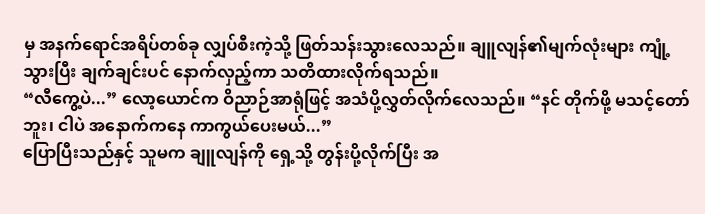မှ အနက်ရောင်အရိပ်တစ်ခု လျှပ်စီးကဲ့သို့ ဖြတ်သန်းသွားလေသည်။ ချူလျန်၏မျက်လုံးများ ကျုံ့သွားပြီး ချက်ချင်းပင် နောက်လှည့်ကာ သတိထားလိုက်ရသည်။
“လီကွေ့ပဲ...” လော့ယောင်က ဝိညာဉ်အာရုံဖြင့် အသံပို့လွှတ်လိုက်လေသည်။ “နင် တိုက်ဖို့ မသင့်တော်ဘူး၊ ငါပဲ အနောက်ကနေ ကာကွယ်ပေးမယ်...”
ပြောပြီးသည်နှင့် သူမက ချူလျန်ကို ရှေ့သို့ တွန်းပို့လိုက်ပြီး အ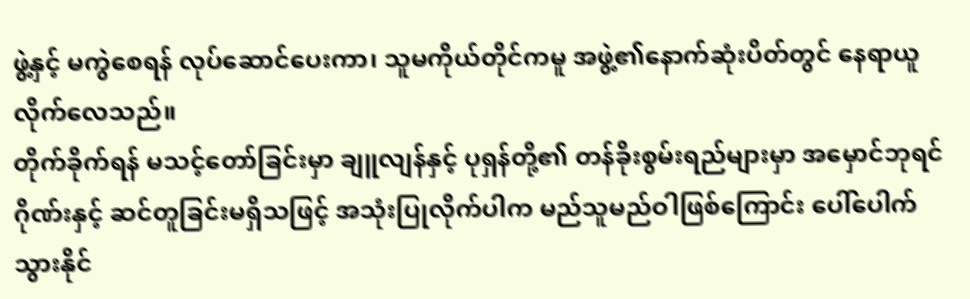ဖွဲ့နှင့် မကွဲစေရန် လုပ်ဆောင်ပေးကာ၊ သူမကိုယ်တိုင်ကမူ အဖွဲ့၏နောက်ဆုံးပိတ်တွင် နေရာယူလိုက်လေသည်။
တိုက်ခိုက်ရန် မသင့်တော်ခြင်းမှာ ချူလျန်နှင့် ပုရှန်တို့၏ တန်ခိုးစွမ်းရည်များမှာ အမှောင်ဘုရင်ဂိုဏ်းနှင့် ဆင်တူခြင်းမရှိသဖြင့် အသုံးပြုလိုက်ပါက မည်သူမည်ဝါဖြစ်ကြောင်း ပေါ်ပေါက်သွားနိုင်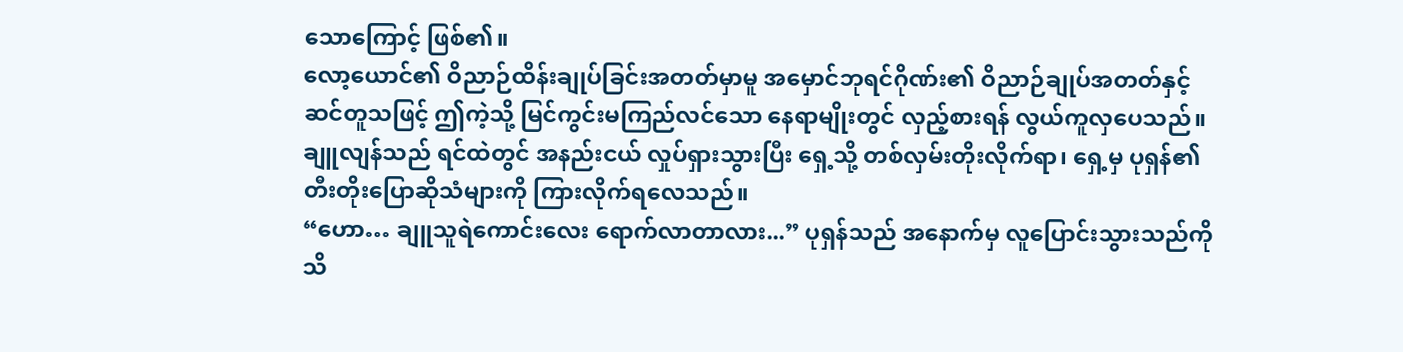သောကြောင့် ဖြစ်၏။
လော့ယောင်၏ ဝိညာဉ်ထိန်းချုပ်ခြင်းအတတ်မှာမူ အမှောင်ဘုရင်ဂိုဏ်း၏ ဝိညာဉ်ချုပ်အတတ်နှင့် ဆင်တူသဖြင့် ဤကဲ့သို့ မြင်ကွင်းမကြည်လင်သော နေရာမျိုးတွင် လှည့်စားရန် လွယ်ကူလှပေသည်။
ချူလျန်သည် ရင်ထဲတွင် အနည်းငယ် လှုပ်ရှားသွားပြီး ရှေ့သို့ တစ်လှမ်းတိုးလိုက်ရာ၊ ရှေ့မှ ပုရှန်၏ တီးတိုးပြောဆိုသံများကို ကြားလိုက်ရလေသည်။
“ဟော… ချူသူရဲကောင်းလေး ရောက်လာတာလား...” ပုရှန်သည် အနောက်မှ လူပြောင်းသွားသည်ကို သိ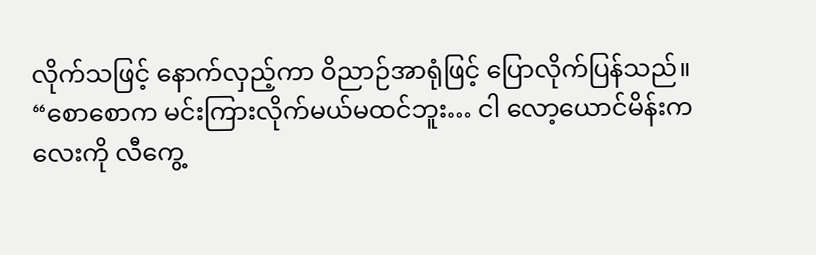လိုက်သဖြင့် နောက်လှည့်ကာ ဝိညာဉ်အာရုံဖြင့် ပြောလိုက်ပြန်သည်။
“စောစောက မင်းကြားလိုက်မယ်မထင်ဘူး… ငါ လော့ယောင်မိန်းကလေးကို လီကွေ့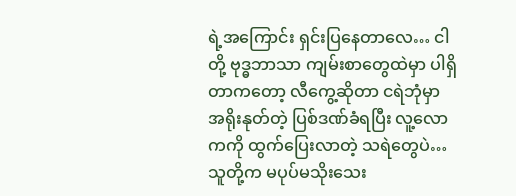ရဲ့အကြောင်း ရှင်းပြနေတာလေ… ငါတို့ ဗုဒ္ဓဘာသာ ကျမ်းစာတွေထဲမှာ ပါရှိတာကတော့ လီကွေ့ဆိုတာ ငရဲဘုံမှာ အရိုးနုတ်တဲ့ ပြစ်ဒဏ်ခံရပြီး လူ့လောကကို ထွက်ပြေးလာတဲ့ သရဲတွေပဲ… သူတို့က မပုပ်မသိုးသေး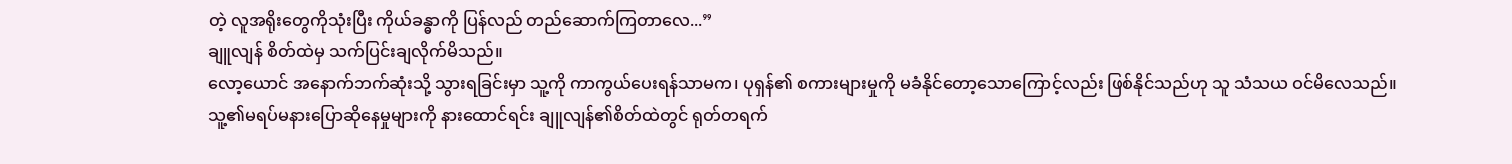တဲ့ လူအရိုးတွေကိုသုံးပြီး ကိုယ်ခန္ဓာကို ပြန်လည် တည်ဆောက်ကြတာလေ...”
ချူလျန် စိတ်ထဲမှ သက်ပြင်းချလိုက်မိသည်။
လော့ယောင် အနောက်ဘက်ဆုံးသို့ သွားရခြင်းမှာ သူ့ကို ကာကွယ်ပေးရန်သာမက၊ ပုရှန်၏ စကားများမှုကို မခံနိုင်တော့သောကြောင့်လည်း ဖြစ်နိုင်သည်ဟု သူ သံသယ ဝင်မိလေသည်။
သူ့၏မရပ်မနားပြောဆိုနေမှုများကို နားထောင်ရင်း ချူလျန်၏စိတ်ထဲတွင် ရုတ်တရက်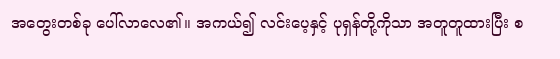အတွေးတစ်ခု ပေါ်လာလေ၏။ အကယ်၍ လင်းပေ့နှင့် ပုရှန်တို့ကိုသာ အတူတူထားပြီး စ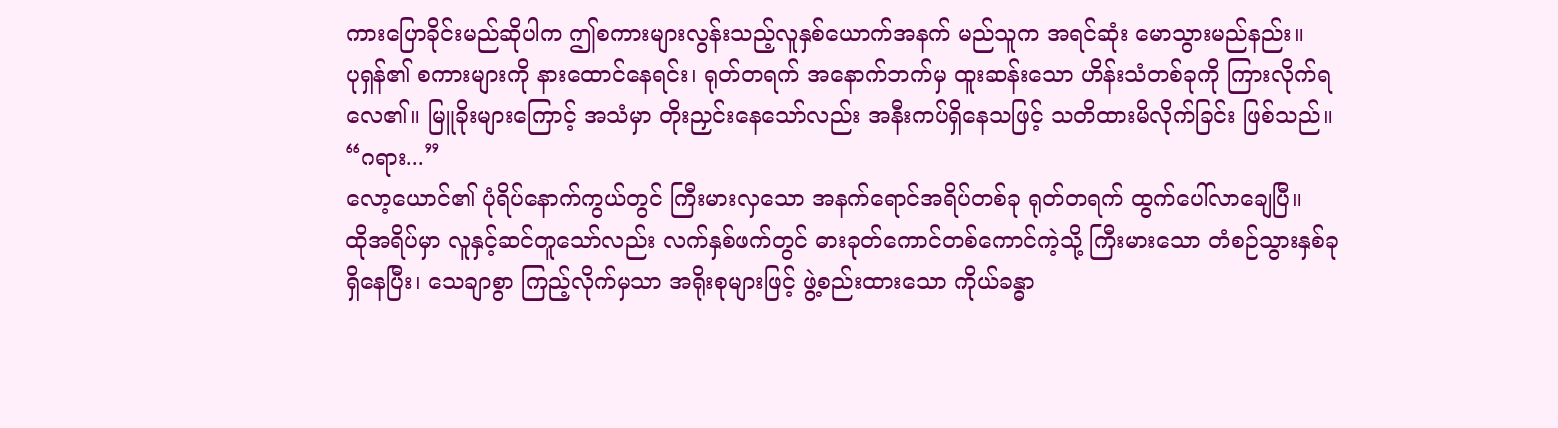ကားပြောခိုင်းမည်ဆိုပါက ဤစကားများလွန်းသည့်လူနှစ်ယောက်အနက် မည်သူက အရင်ဆုံး မောသွားမည်နည်း။
ပုရှန်၏ စကားများကို နားထောင်နေရင်း၊ ရုတ်တရက် အနောက်ဘက်မှ ထူးဆန်းသော ဟိန်းသံတစ်ခုကို ကြားလိုက်ရလေ၏။ မြူခိုးများကြောင့် အသံမှာ တိုးညှင်းနေသော်လည်း အနီးကပ်ရှိနေသဖြင့် သတိထားမိလိုက်ခြင်း ဖြစ်သည်။
“ဂရား...”
လော့ယောင်၏ ပုံရိပ်နောက်ကွယ်တွင် ကြီးမားလှသော အနက်ရောင်အရိပ်တစ်ခု ရုတ်တရက် ထွက်ပေါ်လာချေပြီ။
ထိုအရိပ်မှာ လူနှင့်ဆင်တူသော်လည်း လက်နှစ်ဖက်တွင် ဓားခုတ်ကောင်တစ်ကောင်ကဲ့သို့ ကြီးမားသော တံစဉ်သွားနှစ်ခု ရှိနေပြီး၊ သေချာစွာ ကြည့်လိုက်မှသာ အရိုးစုများဖြင့် ဖွဲ့စည်းထားသော ကိုယ်ခန္ဓာ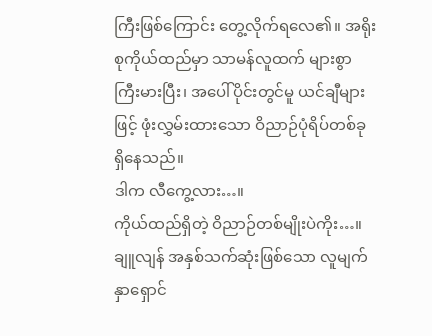ကြီးဖြစ်ကြောင်း တွေ့လိုက်ရလေ၏။ အရိုးစုကိုယ်ထည်မှာ သာမန်လူထက် များစွာ ကြီးမားပြီး၊ အပေါ်ပိုင်းတွင်မူ ယင်ချီများဖြင့် ဖုံးလွှမ်းထားသော ဝိညာဉ်ပုံရိပ်တစ်ခု ရှိနေသည်။
ဒါက လီကွေ့လား…။
ကိုယ်ထည်ရှိတဲ့ ဝိညာဉ်တစ်မျိုးပဲကိုး…။
ချူလျန် အနှစ်သက်ဆုံးဖြစ်သော လူမျက်နှာရှောင်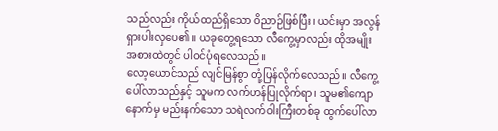သည်လည်း ကိုယ်ထည်ရှိသော ဝိညာဉ်ဖြစ်ပြီး၊ ယင်းမှာ အလွန် ရှားပါးလှပေ၏။ ယခုတွေ့ရသော လီကွေ့မှာလည်း ထိုအမျိုးအစားထဲတွင် ပါဝင်ပုံရလေသည်။
လော့ယောင်သည် လျင်မြန်စွာ တုံ့ပြန်လိုက်လေသည်။ လီကွေ့ပေါ်လာသည်နှင့် သူမက လက်ဟန်ပြုလိုက်ရာ၊ သူမ၏ကျောနောက်မှ မည်းနက်သော သရဲလက်ဝါးကြီးတစ်ခု ထွက်ပေါ်လာ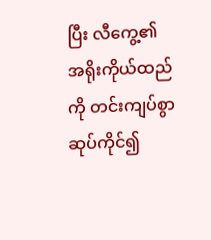ပြီး လီကွေ့၏ အရိုးကိုယ်ထည်ကို တင်းကျပ်စွာ ဆုပ်ကိုင်၍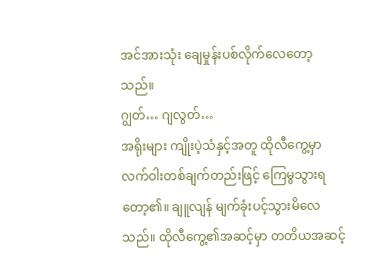အင်အားသုံး ချေမှုန်းပစ်လိုက်လေတော့သည်။
ဂျွတ်… ဂျလွတ်…
အရိုးများ ကျိုးပဲ့သံနှင့်အတူ ထိုလီကွေ့မှာ လက်ဝါးတစ်ချက်တည်းဖြင့် ကြေမွသွားရတော့၏။ ချူလျန် မျက်ခုံးပင့်သွားမိလေသည်။ ထိုလီကွေ့၏အဆင့်မှာ တတိယအဆင့်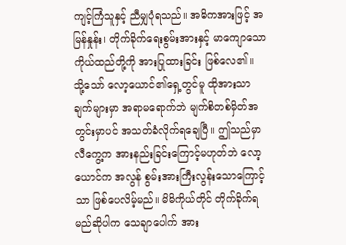ကျင့်ကြံသူနှင့် ညီမျှပုံရသည်။ အဓိကအားဖြင့် အမြန်နှုန်း၊ တိုက်ခိုက်ရေးစွမ်းအားနှင့် မာကျောသော ကိုယ်ထည်တို့ကို အားပြုထားခြင်း ဖြစ်လေ၏။
သို့သော် လော့ယောင်၏ရှေ့တွင်မူ ထိုအားသာချက်များမှာ အရာမရောက်ဘဲ မျက်စိတစ်မှိတ်အတွင်းမှာပင် အသတ်ခံလိုက်ရချေပြီ။ ဤသည်မှာ လီကွေ့က အားနည်းခြင်းကြောင့်မဟုတ်ဘဲ လော့ယောင်က အလွန် စွမ်းအားကြီးလွန်းသောကြောင့်သာ ဖြစ်ပေလိမ့်မည်။ မိမိကိုယ်တိုင် တိုက်ခိုက်ရမည်ဆိုပါက သေချာပေါက် အား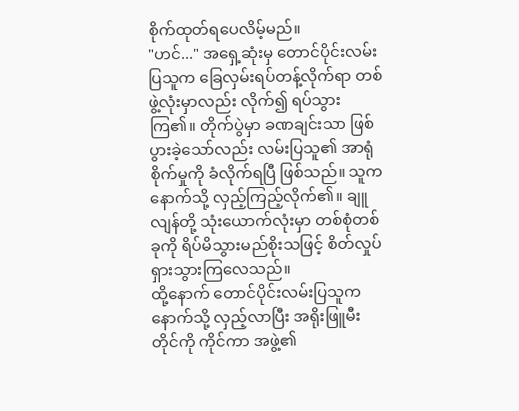စိုက်ထုတ်ရပေလိမ့်မည်။
"ဟင်..." အရှေ့ဆုံးမှ တောင်ပိုင်းလမ်းပြသူက ခြေလှမ်းရပ်တန့်လိုက်ရာ တစ်ဖွဲ့လုံးမှာလည်း လိုက်၍ ရပ်သွားကြ၏။ တိုက်ပွဲမှာ ခဏချင်းသာ ဖြစ်ပွားခဲ့သော်လည်း လမ်းပြသူ၏ အာရုံစိုက်မှုကို ခံလိုက်ရပြီ ဖြစ်သည်။ သူက နောက်သို့ လှည့်ကြည့်လိုက်၏။ ချူလျန်တို့ သုံးယောက်လုံးမှာ တစ်စုံတစ်ခုကို ရိပ်မိသွားမည်စိုးသဖြင့် စိတ်လှုပ်ရှားသွားကြလေသည်။
ထို့နောက် တောင်ပိုင်းလမ်းပြသူက နောက်သို့ လှည့်လာပြီး အရိုးဖြူမီးတိုင်ကို ကိုင်ကာ အဖွဲ့၏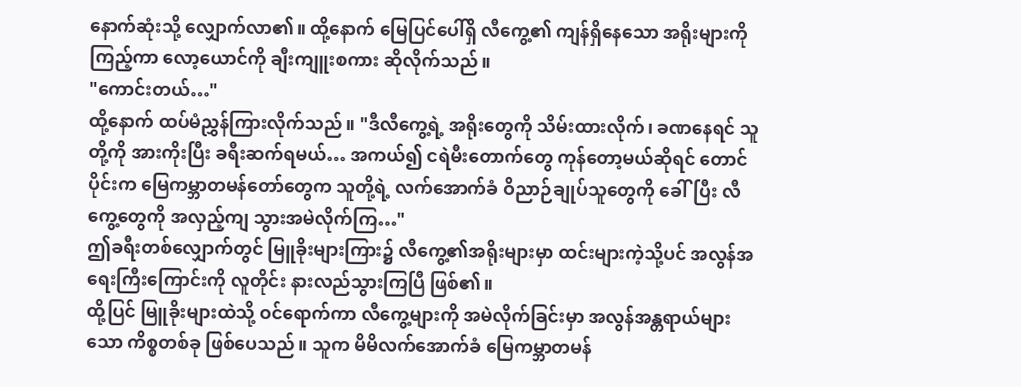နောက်ဆုံးသို့ လျှောက်လာ၏။ ထို့နောက် မြေပြင်ပေါ်ရှိ လီကွေ့၏ ကျန်ရှိနေသော အရိုးများကို ကြည့်ကာ လော့ယောင်ကို ချီးကျူးစကား ဆိုလိုက်သည်။
"ကောင်းတယ်…"
ထို့နောက် ထပ်မံညွှန်ကြားလိုက်သည်။ "ဒီလီကွေ့ရဲ့ အရိုးတွေကို သိမ်းထားလိုက်၊ ခဏနေရင် သူတို့ကို အားကိုးပြီး ခရီးဆက်ရမယ်… အကယ်၍ ငရဲမီးတောက်တွေ ကုန်တော့မယ်ဆိုရင် တောင်ပိုင်းက မြေကမ္ဘာတမန်တော်တွေက သူတို့ရဲ့ လက်အောက်ခံ ဝိညာဉ်ချုပ်သူတွေကို ခေါ်ပြီး လီကွေ့တွေကို အလှည့်ကျ သွားအမဲလိုက်ကြ…"
ဤခရီးတစ်လျှောက်တွင် မြူခိုးများကြား၌ လီကွေ့၏အရိုးများမှာ ထင်းများကဲ့သို့ပင် အလွန်အရေးကြီးကြောင်းကို လူတိုင်း နားလည်သွားကြပြီ ဖြစ်၏။
ထို့ပြင် မြူခိုးများထဲသို့ ဝင်ရောက်ကာ လီကွေ့များကို အမဲလိုက်ခြင်းမှာ အလွန်အန္တရာယ်များသော ကိစ္စတစ်ခု ဖြစ်ပေသည်။ သူက မိမိလက်အောက်ခံ မြေကမ္ဘာတမန်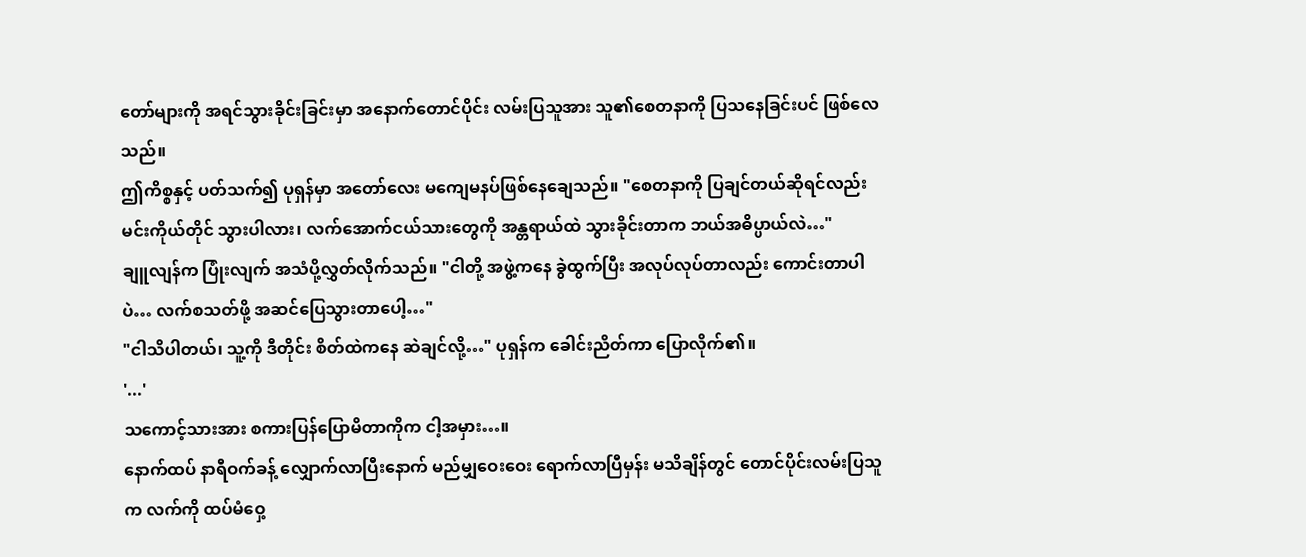တော်များကို အရင်သွားခိုင်းခြင်းမှာ အနောက်တောင်ပိုင်း လမ်းပြသူအား သူ၏စေတနာကို ပြသနေခြင်းပင် ဖြစ်လေသည်။
ဤကိစ္စနှင့် ပတ်သက်၍ ပုရှန်မှာ အတော်လေး မကျေမနပ်ဖြစ်နေချေသည်။ "စေတနာကို ပြချင်တယ်ဆိုရင်လည်း မင်းကိုယ်တိုင် သွားပါလား၊ လက်အောက်ငယ်သားတွေကို အန္တရာယ်ထဲ သွားခိုင်းတာက ဘယ်အဓိပ္ပာယ်လဲ…"
ချူလျန်က ပြုံးလျက် အသံပို့လွှတ်လိုက်သည်။ "ငါတို့ အဖွဲ့ကနေ ခွဲထွက်ပြီး အလုပ်လုပ်တာလည်း ကောင်းတာပါပဲ… လက်စသတ်ဖို့ အဆင်ပြေသွားတာပေါ့…"
"ငါသိပါတယ်၊ သူ့ကို ဒီတိုင်း စိတ်ထဲကနေ ဆဲချင်လို့…" ပုရှန်က ခေါင်းညိတ်ကာ ပြောလိုက်၏။
'...'
သကောင့်သားအား စကားပြန်ပြောမိတာကိုက ငါ့အမှား…။
နောက်ထပ် နာရီဝက်ခန့် လျှောက်လာပြီးနောက် မည်မျှဝေးဝေး ရောက်လာပြီမှန်း မသိချိန်တွင် တောင်ပိုင်းလမ်းပြသူက လက်ကို ထပ်မံဝှေ့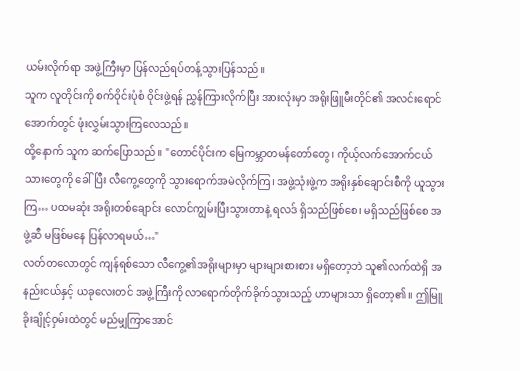ယမ်းလိုက်ရာ အဖွဲ့ကြီးမှာ ပြန်လည်ရပ်တန့်သွားပြန်သည်။
သူက လူတိုင်းကို စက်ဝိုင်းပုံစံ ဝိုင်းဖွဲ့ရန် ညွှန်ကြားလိုက်ပြီး အားလုံးမှာ အရိုးဖြူမီးတိုင်၏ အလင်းရောင်အောက်တွင် ဖုံးလွှမ်းသွားကြလေသည်။
ထို့နောက် သူက ဆက်ပြောသည်။ "တောင်ပိုင်းက မြေကမ္ဘာတမန်တော်တွေ၊ ကိုယ့်လက်အောက်ငယ်သားတွေကို ခေါ်ပြီး လီကွေ့တွေကို သွားရောက်အမဲလိုက်ကြ၊ အဖွဲ့သုံးဖွဲ့က အရိုးနှစ်ချောင်းစီကို ယူသွားကြ… ပထမဆုံး အရိုးတစ်ချောင်း လောင်ကျွမ်းပြီးသွားတာနဲ့ ရလဒ် ရှိသည်ဖြစ်စေ၊ မရှိသည်ဖြစ်စေ အဖွဲ့ဆီ မဖြစ်မနေ ပြန်လာရမယ်…"
လတ်တလောတွင် ကျန်ရစ်သော လီကွေ့၏အရိုးများမှာ များများစားစား မရှိတော့ဘဲ သူ၏လက်ထဲရှိ အနည်းငယ်နှင့် ယခုလေးတင် အဖွဲ့ကြီးကို လာရောက်တိုက်ခိုက်သွားသည့် ဟာများသာ ရှိတော့၏။ ဤမြူခိုးချိုင့်ဝှမ်းထဲတွင် မည်မျှကြာအောင်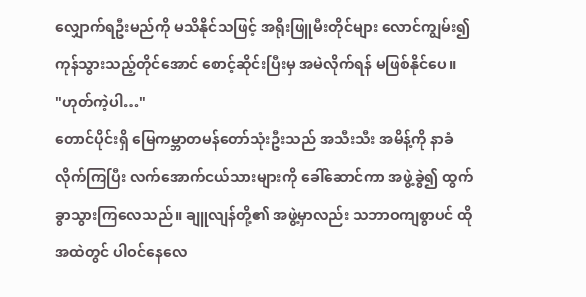လျှောက်ရဦးမည်ကို မသိနိုင်သဖြင့် အရိုးဖြူမီးတိုင်များ လောင်ကျွမ်း၍ ကုန်သွားသည့်တိုင်အောင် စောင့်ဆိုင်းပြီးမှ အမဲလိုက်ရန် မဖြစ်နိုင်ပေ။
"ဟုတ်ကဲ့ပါ…"
တောင်ပိုင်းရှိ မြေကမ္ဘာတမန်တော်သုံးဦးသည် အသီးသီး အမိန့်ကို နာခံလိုက်ကြပြီး လက်အောက်ငယ်သားများကို ခေါ်ဆောင်ကာ အဖွဲ့ခွဲ၍ ထွက်ခွာသွားကြလေသည်။ ချူလျန်တို့၏ အဖွဲ့မှာလည်း သဘာဝကျစွာပင် ထိုအထဲတွင် ပါဝင်နေလေ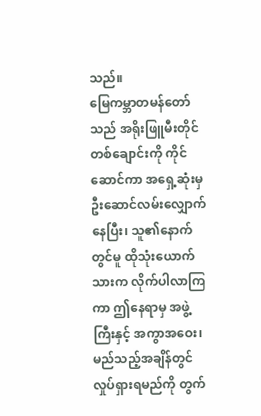သည်။
မြေကမ္ဘာတမန်တော်သည် အရိုးဖြူမီးတိုင်တစ်ချောင်းကို ကိုင်ဆောင်ကာ အရှေ့ဆုံးမှ ဦးဆောင်လမ်းလျှောက်နေပြီး၊ သူ၏နောက်တွင်မူ ထိုသုံးယောက်သားက လိုက်ပါလာကြကာ ဤနေရာမှ အဖွဲ့ကြီးနှင့် အကွာအဝေး၊ မည်သည့်အချိန်တွင် လှုပ်ရှားရမည်ကို တွက်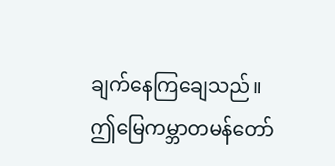ချက်နေကြချေသည်။
ဤမြေကမ္ဘာတမန်တော်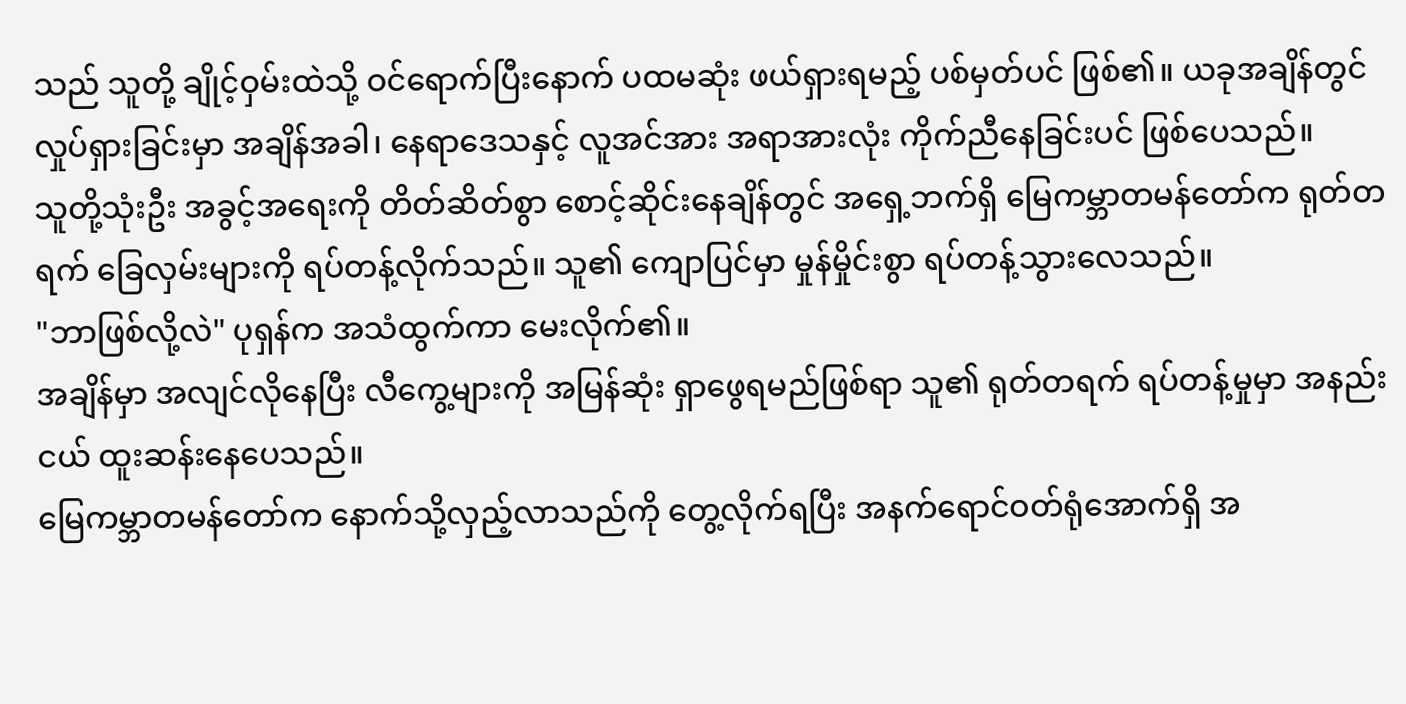သည် သူတို့ ချိုင့်ဝှမ်းထဲသို့ ဝင်ရောက်ပြီးနောက် ပထမဆုံး ဖယ်ရှားရမည့် ပစ်မှတ်ပင် ဖြစ်၏။ ယခုအချိန်တွင် လှုပ်ရှားခြင်းမှာ အချိန်အခါ၊ နေရာဒေသနှင့် လူအင်အား အရာအားလုံး ကိုက်ညီနေခြင်းပင် ဖြစ်ပေသည်။
သူတို့သုံးဦး အခွင့်အရေးကို တိတ်ဆိတ်စွာ စောင့်ဆိုင်းနေချိန်တွင် အရှေ့ဘက်ရှိ မြေကမ္ဘာတမန်တော်က ရုတ်တရက် ခြေလှမ်းများကို ရပ်တန့်လိုက်သည်။ သူ၏ ကျောပြင်မှာ မှုန်မှိုင်းစွာ ရပ်တန့်သွားလေသည်။
"ဘာဖြစ်လို့လဲ" ပုရှန်က အသံထွက်ကာ မေးလိုက်၏။
အချိန်မှာ အလျင်လိုနေပြီး လီကွေ့များကို အမြန်ဆုံး ရှာဖွေရမည်ဖြစ်ရာ သူ၏ ရုတ်တရက် ရပ်တန့်မှုမှာ အနည်းငယ် ထူးဆန်းနေပေသည်။
မြေကမ္ဘာတမန်တော်က နောက်သို့လှည့်လာသည်ကို တွေ့လိုက်ရပြီး အနက်ရောင်ဝတ်ရုံအောက်ရှိ အ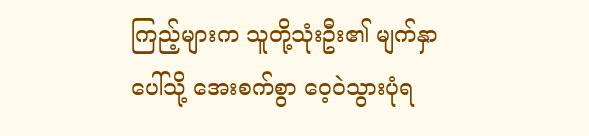ကြည့်များက သူတို့သုံးဦး၏ မျက်နှာပေါ်သို့ အေးစက်စွာ ဝေ့ဝဲသွားပုံရ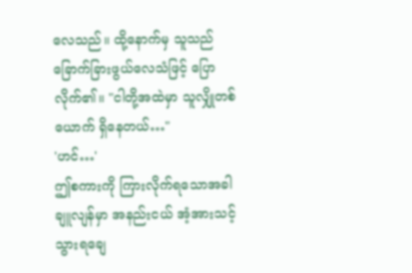လေသည်။ ထို့နောက်မှ သူသည် ခြောက်ခြားဖွယ်လေသံဖြင့် ပြောလိုက်၏။ "ငါတို့အထဲမှာ သူလျှိုတစ်ယောက် ရှိနေတယ်…"
'ဟင်…'
ဤစကားကို ကြားလိုက်ရသောအခါ ချူလျန်မှာ အနည်းငယ် အံ့အားသင့်သွားရချေ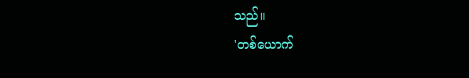သည်။
'တစ်ယောက်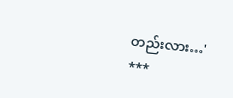တည်းလား…'
***